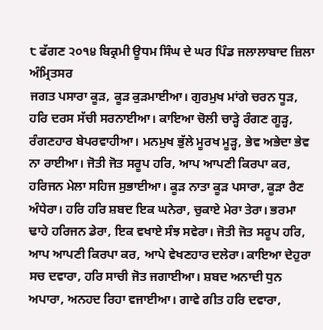੮ ਫੱਗਣ ੨੦੧੪ ਬਿਕ੍ਰਮੀ ਊਧਮ ਸਿੰਘ ਦੇ ਘਰ ਪਿੰਡ ਜਲਾਲਾਬਾਦ ਜ਼ਿਲਾ ਅੰਮ੍ਰਿਤਸਰ
ਜਗਤ ਪਸਾਰਾ ਕੂੜ, ਕੂੜ ਕੁੜਮਾਈਆ। ਗੁਰਮੁਖ ਮਾਂਗੇ ਚਰਨ ਧੂੜ, ਹਰਿ ਦਰਸ ਸੱਚੀ ਸਰਨਾਈਆ। ਕਾਇਆ ਚੋਲੀ ਚਾੜ੍ਹੇ ਰੰਗਣ ਗੂੜ੍ਹ, ਰੰਗਣਹਾਰ ਬੇਪਰਵਾਹੀਆ। ਮਨਮੁਖ ਭੁੱਲੇ ਮੂਰਖ ਮੂੜ੍ਹ, ਭੇਵ ਅਭੇਦਾ ਭੇਵ ਨਾ ਰਾਈਆ। ਜੋਤੀ ਜੋਤ ਸਰੂਪ ਹਰਿ, ਆਪ ਆਪਣੀ ਕਿਰਪਾ ਕਰ, ਹਰਿਜਨ ਮੇਲਾ ਸਹਿਜ ਸੁਭਾਈਆ। ਕੂੜ ਨਾਤਾ ਕੂੜ ਪਸਾਰਾ, ਕੂੜਾ ਰੈਣ ਅੰਧੇਰਾ। ਹਰਿ ਹਰਿ ਸ਼ਬਦ ਇਕ ਘਨੇਰਾ, ਚੁਕਾਏ ਮੇਰਾ ਤੇਰਾ। ਭਰਮਾ ਢਾਹੇ ਹਰਿਜਨ ਡੇਰਾ, ਇਕ ਵਖਾਏ ਸੰਝ ਸਵੇਰਾ। ਜੋਤੀ ਜੋਤ ਸਰੂਪ ਹਰਿ, ਆਪ ਆਪਣੀ ਕਿਰਪਾ ਕਰ, ਆਪੇ ਵੇਖਣਹਾਰ ਦਲੇਰਾ। ਕਾਇਆ ਦੇਹੁਰਾ ਸਚ ਦਵਾਰਾ, ਹਰਿ ਸਾਚੀ ਜੋਤ ਜਗਾਈਆ। ਸ਼ਬਦ ਅਨਾਦੀ ਧੁਨ ਅਪਾਰਾ, ਅਨਹਦ ਰਿਹਾ ਵਜਾਈਆ। ਗਾਵੇ ਗੀਤ ਹਰਿ ਦਵਾਰਾ,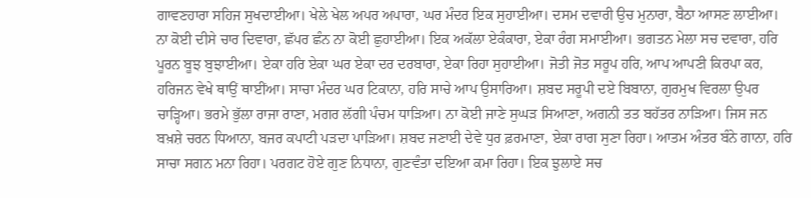ਗਾਵਣਹਾਰਾ ਸਹਿਜ ਸੁਖਦਾਈਆ। ਖੇਲੇ ਖੇਲ ਅਪਰ ਅਪਾਰਾ, ਘਰ ਮੰਦਰ ਇਕ ਸੁਹਾਈਆ। ਦਸਮ ਦਵਾਰੀ ਉਚ ਮੁਨਾਰਾ, ਬੈਠਾ ਆਸਣ ਲਾਈਆ। ਨਾ ਕੋਈ ਦੀਸੇ ਚਾਰ ਦਿਵਾਰਾ, ਛੱਪਰ ਛੰਨ ਨਾ ਕੋਈ ਛੁਹਾਈਆ। ਇਕ ਅਕੱਲਾ ਏਕੰਕਾਰਾ, ਏਕਾ ਰੰਗ ਸਮਾਈਆ। ਭਗਤਨ ਮੇਲਾ ਸਚ ਦਵਾਰਾ, ਹਰਿ ਪੂਰਨ ਬੂਝ ਬੁਝਾਈਆ। ਏਕਾ ਹਰਿ ਏਕਾ ਘਰ ਏਕਾ ਦਰ ਦਰਬਾਰਾ, ਏਕਾ ਰਿਹਾ ਸੁਹਾਈਆ। ਜੋਤੀ ਜੋਤ ਸਰੂਪ ਹਰਿ, ਆਪ ਆਪਣੀ ਕਿਰਪਾ ਕਰ, ਹਰਿਜਨ ਵੇਖੇ ਥਾਉਂ ਥਾਈਂਆ। ਸਾਚਾ ਮੰਦਰ ਘਰ ਟਿਕਾਨਾ, ਹਰਿ ਸਾਚੇ ਆਪ ਉਸਾਰਿਆ। ਸ਼ਬਦ ਸਰੂਪੀ ਦਏ ਬਿਬਾਨਾ, ਗੁਰਮੁਖ ਵਿਰਲਾ ਉਪਰ ਚਾੜ੍ਹਿਆ। ਭਰਮੇ ਭੁੱਲਾ ਰਾਜਾ ਰਾਣਾ, ਮਗਰ ਲੱਗੀ ਪੰਚਮ ਧਾੜਿਆ। ਨਾ ਕੋਈ ਜਾਣੇ ਸੁਘੜ ਸਿਆਣਾ, ਅਗਨੀ ਤਤ ਬਹੱਤਰ ਨਾੜਿਆ। ਜਿਸ ਜਨ ਬਖ਼ਸ਼ੇ ਚਰਨ ਧਿਆਨਾ, ਬਜਰ ਕਪਾਟੀ ਪੜਦਾ ਪਾੜਿਆ। ਸ਼ਬਦ ਜਣਾਈ ਦੇਵੇ ਧੁਰ ਫ਼ਰਮਾਣਾ, ਏਕਾ ਰਾਗ ਸੁਣਾ ਰਿਹਾ। ਆਤਮ ਅੰਤਰ ਬੰਨੇ ਗਾਨਾ, ਹਰਿ ਸਾਚਾ ਸਗਨ ਮਨਾ ਰਿਹਾ। ਪਰਗਟ ਹੋਏ ਗੁਣ ਨਿਧਾਨਾ, ਗੁਣਵੰਤਾ ਦਇਆ ਕਮਾ ਰਿਹਾ। ਇਕ ਝੁਲਾਏ ਸਚ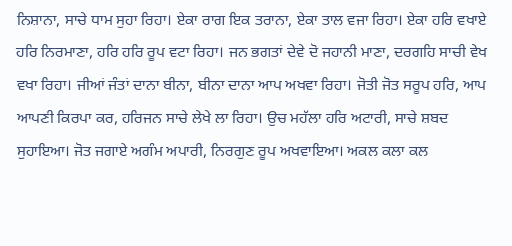ਨਿਸ਼ਾਨਾ, ਸਾਚੇ ਧਾਮ ਸੁਹਾ ਰਿਹਾ। ਏਕਾ ਰਾਗ ਇਕ ਤਰਾਨਾ, ਏਕਾ ਤਾਲ ਵਜਾ ਰਿਹਾ। ਏਕਾ ਹਰਿ ਵਖਾਏ ਹਰਿ ਨਿਰਮਾਣਾ, ਹਰਿ ਹਰਿ ਰੂਪ ਵਟਾ ਰਿਹਾ। ਜਨ ਭਗਤਾਂ ਦੇਵੇ ਦੋ ਜਹਾਨੀ ਮਾਣਾ, ਦਰਗਹਿ ਸਾਚੀ ਵੇਖ ਵਖਾ ਰਿਹਾ। ਜੀਆਂ ਜੰਤਾਂ ਦਾਨਾ ਬੀਨਾ, ਬੀਨਾ ਦਾਨਾ ਆਪ ਅਖਵਾ ਰਿਹਾ। ਜੋਤੀ ਜੋਤ ਸਰੂਪ ਹਰਿ, ਆਪ ਆਪਣੀ ਕਿਰਪਾ ਕਰ, ਹਰਿਜਨ ਸਾਚੇ ਲੇਖੇ ਲਾ ਰਿਹਾ। ਉਚ ਮਹੱਲਾ ਹਰਿ ਅਟਾਰੀ, ਸਾਚੇ ਸ਼ਬਦ ਸੁਹਾਇਆ। ਜੋਤ ਜਗਾਏ ਅਗੰਮ ਅਪਾਰੀ, ਨਿਰਗੁਣ ਰੂਪ ਅਖਵਾਇਆ। ਅਕਲ ਕਲਾ ਕਲ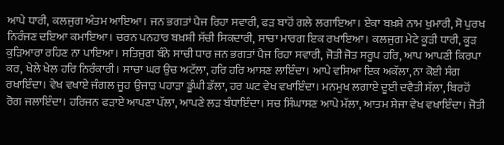ਆਪੇ ਧਾਰੀ, ਕਲਜੁਗ ਅੰਤਮ ਆਇਆ। ਜਨ ਭਗਤਾਂ ਪੈਜ ਰਿਹਾ ਸਵਾਰੀ, ਫੜ ਬਾਹੋਂ ਗਲੇ ਲਗਾਇਆ। ਏਕਾ ਬਖ਼ਸ਼ੇ ਨਾਮ ਖੁਮਾਰੀ, ਸੋ ਪੁਰਖ ਨਿਰੰਜਣ ਦਇਆ ਕਮਾਇਆ। ਚਰਨ ਪਨਹਾਰ ਬਖ਼ਸ਼ੀ ਸੱਚੀ ਸਿਕਦਾਰੀ, ਸਾਚਾ ਮਾਰਗ ਇਕ ਰਖਾਇਆ। ਕਲਜੁਗ ਮੇਟੇ ਕੂੜੀ ਧਾਰੀ, ਕੂੜ ਕੁੜਿਆਰਾ ਰਹਿਣ ਨਾ ਪਾਇਆ। ਸਤਿਜੁਗ ਬੰਨੇ ਸਾਚੀ ਧਾਰ ਜਨ ਭਗਤਾਂ ਪੈਜ ਰਿਹਾ ਸਵਾਰੀ, ਜੋਤੀ ਜੋਤ ਸਰੂਪ ਹਰਿ, ਆਪ ਆਪਣੀ ਕਿਰਪਾ ਕਰ, ਖੇਲੇ ਖੇਲ ਹਰਿ ਨਿਰੰਕਾਰੀ। ਸਾਚਾ ਘਰ ਉਚ ਅਟੱਲਾ, ਹਰਿ ਹਰਿ ਆਸਣ ਲਾਇੰਦਾ। ਆਪੇ ਵਸਿਆ ਇਕ ਅਕੱਲਾ, ਨਾ ਕੋਈ ਸੰਗ ਰਖਾਇੰਦਾ। ਵੇਖ ਵਖਾਏ ਜੰਗਲ ਜੂਹ ਉਜਾੜ ਪਹਾੜਾ ਡੂੰਘੀ ਡੱਲਾ, ਹਰ ਘਟ ਵੇਖ ਵਖਾਇੰਦਾ। ਮਨਮੁਖ ਲਗਾਏ ਦੂਈ ਦਵੈਤੀ ਸੱਲਾ, ਬਿਰਹੋਂ ਰੋਗ ਜਲਾਇੰਦਾ। ਹਰਿਜਨ ਫੜਾਏ ਆਪਣਾ ਪੱਲਾ, ਆਪਣੇ ਲੜ ਬੰਧਾਇੰਦਾ। ਸਚ ਸਿੰਘਾਸਣ ਆਪੇ ਮੱਲਾ, ਆਤਮ ਸੇਜਾ ਵੇਖ ਵਖਾਇੰਦਾ। ਜੋਤੀ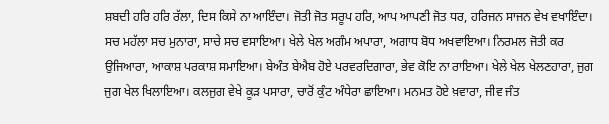ਸ਼ਬਦੀ ਹਰਿ ਹਰਿ ਰੱਲਾ, ਦਿਸ ਕਿਸੇ ਨਾ ਆਇੰਦਾ। ਜੋਤੀ ਜੋਤ ਸਰੂਪ ਹਰਿ, ਆਪ ਆਪਣੀ ਜੋਤ ਧਰ, ਹਰਿਜਨ ਸਾਜਨ ਵੇਖ ਵਖਾਇੰਦਾ। ਸਚ ਮਹੱਲਾ ਸਚ ਮੁਨਾਰਾ, ਸਾਚੇ ਸਚ ਵਸਾਇਆ। ਖੇਲੇ ਖੇਲ ਅਗੰਮ ਅਪਾਰਾ, ਅਗਾਧ ਬੋਧ ਅਖਵਾਇਆ। ਨਿਰਮਲ ਜੋਤੀ ਕਰ ਉਜਿਆਰਾ, ਆਕਾਸ਼ ਪਰਕਾਸ਼ ਸਮਾਇਆ। ਬੇਅੰਤ ਬੇਐਬ ਹੋਏ ਪਰਵਰਦਿਗਾਰਾ, ਭੇਵ ਕੋਇ ਨਾ ਰਾਇਆ। ਖੇਲੇ ਖੇਲ ਖੇਲਣਹਾਰਾ, ਜੁਗ ਜੁਗ ਖੇਲ ਖਿਲਾਇਆ। ਕਲਜੁਗ ਵੇਖੇ ਕੂੜ ਪਸਾਰਾ, ਚਾਰੋਂ ਕੁੰਟ ਅੰਧੇਰਾ ਛਾਇਆ। ਮਨਮਤ ਹੋਏ ਖ਼ਵਾਰਾ, ਜੀਵ ਜੰਤ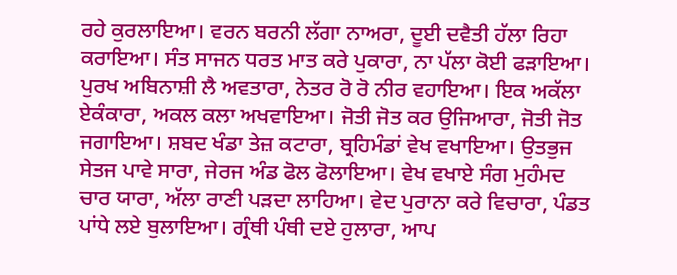ਰਹੇ ਕੁਰਲਾਇਆ। ਵਰਨ ਬਰਨੀ ਲੱਗਾ ਨਾਅਰਾ, ਦੂਈ ਦਵੈਤੀ ਹੱਲਾ ਰਿਹਾ ਕਰਾਇਆ। ਸੰਤ ਸਾਜਨ ਧਰਤ ਮਾਤ ਕਰੇ ਪੁਕਾਰਾ, ਨਾ ਪੱਲਾ ਕੋਈ ਫੜਾਇਆ। ਪੁਰਖ ਅਬਿਨਾਸ਼ੀ ਲੈ ਅਵਤਾਰਾ, ਨੇਤਰ ਰੋ ਰੋ ਨੀਰ ਵਹਾਇਆ। ਇਕ ਅਕੱਲਾ ਏਕੰਕਾਰਾ, ਅਕਲ ਕਲਾ ਅਖਵਾਇਆ। ਜੋਤੀ ਜੋਤ ਕਰ ਉਜਿਆਰਾ, ਜੋਤੀ ਜੋਤ ਜਗਾਇਆ। ਸ਼ਬਦ ਖੰਡਾ ਤੇਜ਼ ਕਟਾਰਾ, ਬ੍ਰਹਿਮੰਡਾਂ ਵੇਖ ਵਖਾਇਆ। ਉਤਭੁਜ ਸੇਤਜ ਪਾਵੇ ਸਾਰਾ, ਜੇਰਜ ਅੰਡ ਫੋਲ ਫੋਲਾਇਆ। ਵੇਖ ਵਖਾਏ ਸੰਗ ਮੁਹੰਮਦ ਚਾਰ ਯਾਰਾ, ਅੱਲਾ ਰਾਣੀ ਪੜਦਾ ਲਾਹਿਆ। ਵੇਦ ਪੁਰਾਨਾ ਕਰੇ ਵਿਚਾਰਾ, ਪੰਡਤ ਪਾਂਧੇ ਲਏ ਬੁਲਾਇਆ। ਗ੍ਰੰਥੀ ਪੰਥੀ ਦਏ ਹੁਲਾਰਾ, ਆਪ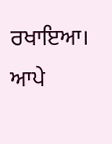ਰਖਾਇਆ। ਆਪੇ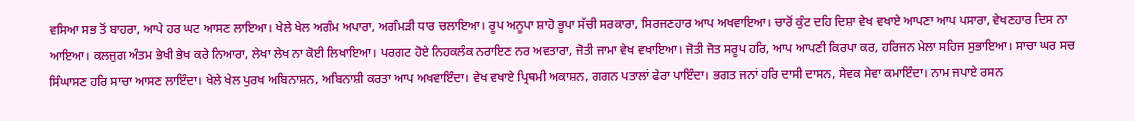ਵਸਿਆ ਸਭ ਤੋਂ ਬਾਹਰਾ, ਆਪੇ ਹਰ ਘਟ ਆਸਣ ਲਾਇਆ। ਖੇਲੇ ਖੇਲ ਅਗੰਮ ਅਪਾਰਾ, ਅਗੰਮੜੀ ਧਾਰ ਚਲਾਇਆ। ਰੂਪ ਅਨੂਪਾ ਸ਼ਾਹੋ ਭੂਪਾ ਸੱਚੀ ਸਰਕਾਰਾ, ਸਿਰਜਣਹਾਰ ਆਪ ਅਖਵਾਇਆ। ਚਾਰੋਂ ਕੁੰਟ ਦਹਿ ਦਿਸ਼ਾ ਵੇਖ ਵਖਾਏ ਆਪਣਾ ਆਪ ਪਸਾਰਾ, ਵੇਖਣਹਾਰ ਦਿਸ ਨਾ ਆਇਆ। ਕਲਜੁਗ ਅੰਤਮ ਭੇਖੀ ਭੇਖ ਕਰੇ ਨਿਆਰਾ, ਲੇਖਾ ਲੇਖ ਨਾ ਕੋਈ ਲਿਖਾਇਆ। ਪਰਗਟ ਹੋਏ ਨਿਹਕਲੰਕ ਨਰਾਇਣ ਨਰ ਅਵਤਾਰਾ, ਜੋਤੀ ਜਾਮਾ ਵੇਖ ਵਖਾਇਆ। ਜੋਤੀ ਜੋਤ ਸਰੂਪ ਹਰਿ, ਆਪ ਆਪਣੀ ਕਿਰਪਾ ਕਰ, ਹਰਿਜਨ ਮੇਲਾ ਸਹਿਜ ਸੁਭਾਇਆ। ਸਾਚਾ ਘਰ ਸਚ ਸਿੰਘਾਸਣ ਹਰਿ ਸਾਚਾ ਆਸਣ ਲਾਇੰਦਾ। ਖੇਲੇ ਖੇਲ ਪੁਰਖ ਅਬਿਨਾਸ਼ਨ, ਅਬਿਨਾਸ਼ੀ ਕਰਤਾ ਆਪ ਅਖਵਾਇੰਦਾ। ਵੇਖ ਵਖਾਏ ਪ੍ਰਿਥਮੀ ਅਕਾਸ਼ਨ, ਗਗਨ ਪਤਾਲਾਂ ਫੇਰਾ ਪਾਇੰਦਾ। ਭਗਤ ਜਨਾਂ ਹਰਿ ਦਾਸੀ ਦਾਸਨ, ਸੇਵਕ ਸੇਵਾ ਕਮਾਇੰਦਾ। ਨਾਮ ਜਪਾਏ ਰਸਨ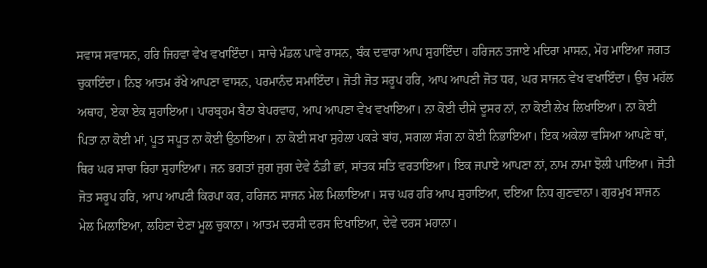ਸਵਾਸ ਸਵਾਸਨ, ਹਰਿ ਜਿਹਵਾ ਵੇਖ ਵਖਾਇੰਦਾ। ਸਾਚੇ ਮੰਡਲ ਪਾਵੇ ਰਾਸਨ, ਬੰਕ ਦਵਾਰਾ ਆਪ ਸੁਹਾਇੰਦਾ। ਹਰਿਜਨ ਤਜਾਏ ਮਦਿਰਾ ਮਾਸਨ, ਮੋਹ ਮਾਇਆ ਜਗਤ ਚੁਕਾਇੰਦਾ। ਨਿਝ ਆਤਮ ਰੱਖੇ ਆਪਣਾ ਵਾਸਨ, ਪਰਮਾਨੰਦ ਸਮਾਇੰਦਾ। ਜੋਤੀ ਜੋਤ ਸਰੂਪ ਹਰਿ, ਆਪ ਆਪਣੀ ਜੋਤ ਧਰ, ਘਰ ਸਾਜਨ ਵੇਖ ਵਖਾਇੰਦਾ। ਉਚ ਮਹੱਲ ਅਥਾਹ, ਏਕਾ ਏਕ ਸੁਹਾਇਆ। ਪਾਰਬ੍ਰਹਮ ਬੈਠਾ ਬੇਪਰਵਾਹ, ਆਪ ਆਪਣਾ ਵੇਖ ਵਖਾਇਆ। ਨਾ ਕੋਈ ਦੀਸੇ ਦੂਸਰ ਨਾਂ, ਨਾ ਕੋਈ ਲੇਖ ਲਿਖਾਇਆ। ਨਾ ਕੋਈ ਪਿਤਾ ਨਾ ਕੋਈ ਮਾਂ, ਪੂਤ ਸਪੂਤ ਨਾ ਕੋਈ ਉਠਾਇਆ। ਨਾ ਕੋਈ ਸਖਾ ਸੁਹੇਲਾ ਪਕੜੇ ਬਾਂਹ, ਸਗਲਾ ਸੰਗ ਨਾ ਕੋਈ ਨਿਭਾਇਆ। ਇਕ ਅਕੇਲਾ ਵਸਿਆ ਆਪਣੇ ਥਾਂ, ਥਿਰ ਘਰ ਸਾਚਾ ਰਿਹਾ ਸੁਹਾਇਆ। ਜਨ ਭਗਤਾਂ ਜੁਗ ਜੁਗ ਦੇਵੇ ਠੰਡੀ ਛਾਂ, ਸਾਂਤਕ ਸਤਿ ਵਰਤਾਇਆ। ਇਕ ਜਪਾਏ ਆਪਣਾ ਨਾਂ, ਨਾਮ ਨਾਮਾ ਝੋਲੀ ਪਾਇਆ। ਜੋਤੀ ਜੋਤ ਸਰੂਪ ਹਰਿ, ਆਪ ਆਪਣੀ ਕਿਰਪਾ ਕਰ, ਹਰਿਜਨ ਸਾਜਨ ਮੇਲ ਮਿਲਾਇਆ। ਸਚ ਘਰ ਹਰਿ ਆਪ ਸੁਹਾਇਆ, ਦਇਆ ਨਿਧ ਗੁਣਵਾਨਾ। ਗੁਰਮੁਖ ਸਾਜਨ ਮੇਲ ਮਿਲਾਇਆ, ਲਹਿਣਾ ਦੇਣਾ ਮੂਲ ਚੁਕਾਨਾ। ਆਤਮ ਦਰਸੀ ਦਰਸ ਦਿਖਾਇਆ, ਦੇਵੇ ਦਰਸ ਮਹਾਨਾ।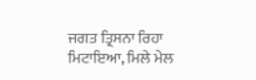ਜਗਤ ਤ੍ਰਿਸਨਾ ਰਿਹਾ ਮਿਟਾਇਆ, ਮਿਲੇ ਮੇਲ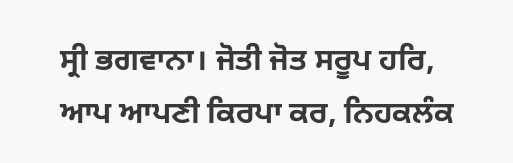ਸ੍ਰੀ ਭਗਵਾਨਾ। ਜੋਤੀ ਜੋਤ ਸਰੂਪ ਹਰਿ, ਆਪ ਆਪਣੀ ਕਿਰਪਾ ਕਰ, ਨਿਹਕਲੰਕ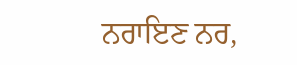ਨਰਾਇਣ ਨਰ,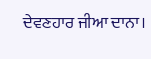ਦੇਵਣਹਾਰ ਜੀਆ ਦਾਨਾ।